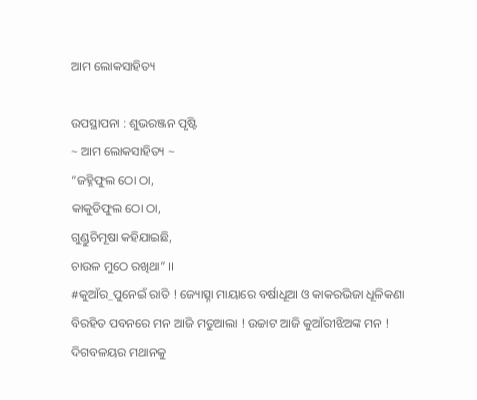ଆମ ଲୋକସାହିତ୍ୟ

ଉପସ୍ଥାପନା : ଶୁଭରଞ୍ଜନ ପୃଷ୍ଟି
~ ଆମ ଲୋକସାହିତ୍ୟ ~
“ଜହ୍ନିଫୁଲ ଠୋ ଠା,
କାକୁଡିଫୁଲ ଠୋ ଠା,
ଗୁଣ୍ଡୁଚିମୂଷା କହିଯାଇଛି,
ଚାଉଳ ମୁଠେ ରଖିଥା” ।।
#କୁଆଁର_ପୁନେଇଁ ରାତି ! ଜ୍ୟୋତ୍ସ୍ନା ମାୟାରେ ବର୍ଷାଧୂଆ ଓ କାକରଭିଜା ଧୂଳିକଣା ବିରହିତ ପବନରେ ମନ ଆଜି ମତୁଆଲା ! ଉଚ୍ଚାଟ ଆଜି କୁଆଁରୀଝିଅଙ୍କ ମନ !
ଦିଗବଳୟର ମଥାନକୁ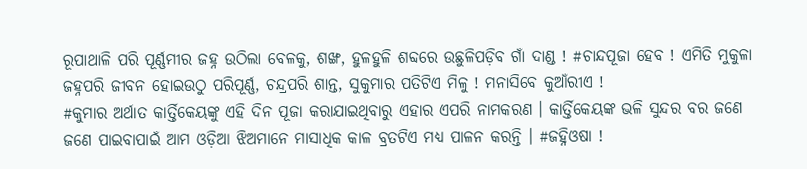ରୂପାଥାଳି ପରି ପୂର୍ଣ୍ଣମୀର ଜହ୍ନ ଉଠିଲା ବେଳକୁ, ଶଙ୍ଖ, ହୁଳହୁଳି ଶବ୍ଦରେ ଉଛୁଳିପଡ଼ିବ ଗାଁ ଦାଣ୍ଡ ! #ଚାନ୍ଦପୂଜା ହେବ ! ଏମିତି ମୁକୁଳା ଜହ୍ନପରି ଜୀବନ ହୋଇଉଠୁ ପରିପୂର୍ଣ୍ଣ, ଚନ୍ଦ୍ରପରି ଶାନ୍ତ, ସୁକୁମାର ପତିଟିଏ ମିଳୁ ! ମନାସିବେ କୁଆଁରୀଏ !
#କୁମାର ଅର୍ଥାତ କାର୍ତ୍ତିକେୟଙ୍କୁ ଏହି ଦିନ ପୂଜା କରାଯାଇଥିବାରୁ ଏହାର ଏପରି ନାମକରଣ । କାର୍ତ୍ତିକେୟଙ୍କ ଭଳି ସୁନ୍ଦର ବର ଜଣେ ଜଣେ ପାଇବାପାଇଁ ଆମ ଓଡ଼ିଆ ଝିଅମାନେ ମାସାଧିକ କାଳ ବ୍ରତଟିଏ ମଧ୍ୟ ପାଳନ କରନ୍ତି । #ଜହ୍ନିଓଷା !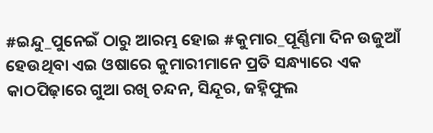#ଇନ୍ଦୁ_ପୁନେଇଁ ଠାରୁ ଆରମ୍ଭ ହୋଇ #କୁମାର_ପୂର୍ଣ୍ଣିମା ଦିନ ଉଜୁଆଁ ହେଉଥିବା ଏଇ ଓଷାରେ କୁମାରୀମାନେ ପ୍ରତି ସନ୍ଧ୍ୟାରେ ଏକ କାଠପିଢ଼ାରେ ଗୁଆ ରଖି ଚନ୍ଦନ, ସିନ୍ଦୂର, ଜହ୍ନିଫୁଲ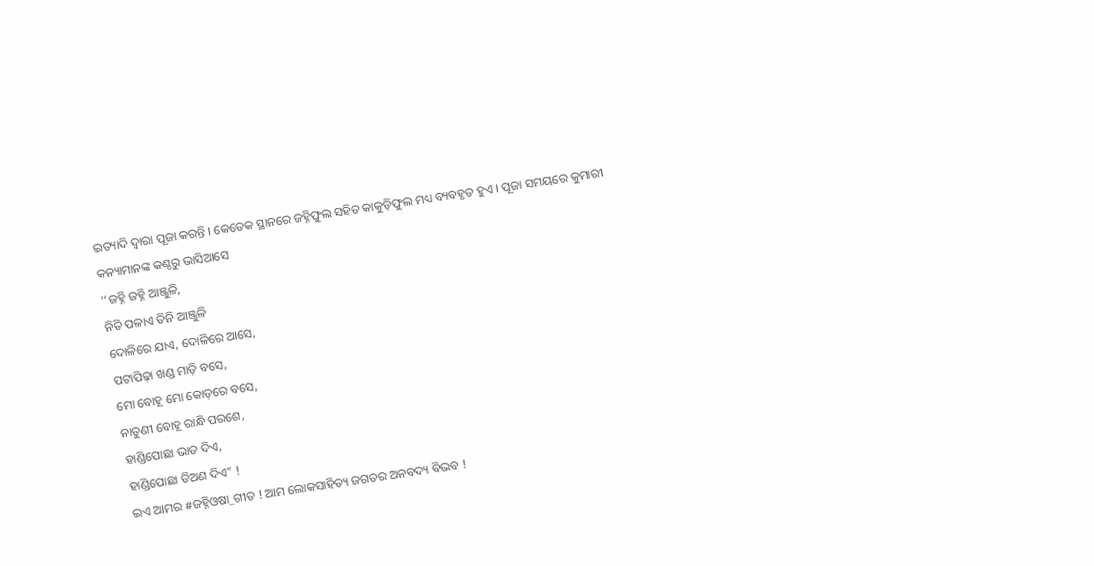ଇତ୍ୟାଦି ଦ୍ଵାରା ପୂଜା କରନ୍ତି । କେତେକ ସ୍ଥାନରେ ଜହ୍ନିଫୁଲ ସହିତ କାକୁଡ଼ିଫୁଲ ମଧ୍ୟ ବ୍ୟବହୃତ ହୁଏ । ପୂଜା ସମୟରେ କୁମାରୀ କନ୍ୟାମାନଙ୍କ କଣ୍ଠରୁ ଭାସିଆସେ
‘‘ଜହ୍ନି ଜହ୍ନି ଆଞ୍ଜୁଳି,
ନିତି ପଳାଏ ତିନି ଆଞ୍ଜୁଳି
ଦୋଳିରେ ଯାଏ, ଦୋଳିରେ ଆସେ,
ପଟାପିଢ଼ା ଖଣ୍ଡ ମାଡ଼ି ବସେ,
ମୋ ବୋହୂ ମୋ କୋଡ଼ରେ ବସେ,
ନାତୁଣୀ ବୋହୂ ରାନ୍ଧି ପରଶେ,
ହାଣ୍ଡିପୋଛା ଭାତ ଦିଏ,
ହାଣ୍ଡିପୋଛା ତିଅଣ ଦିଏ” !
ଇଏ ଆମର #ଜହ୍ନିଓଷା_ଗୀତ ! ଆମ ଲୋକସାହିତ୍ୟ ଜଗତର ଅନବଦ୍ୟ ବିଭବ !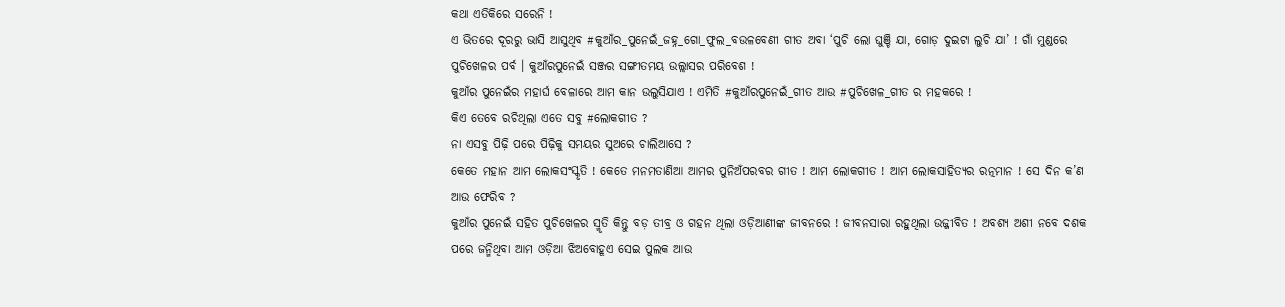କଥା ଏତିକିରେ ସରେନି !
ଏ ଭିତରେ ଦୂରରୁ ଭାସି ଆସୁଥିବ #କୁଆଁର_ପୁନେଇଁ_ଜହ୍ନ_ଗୋ_ଫୁଲ_ବଉଳବେଣୀ ଗୀତ ଅବା ‘ପୁଚି ଲୋ ଘୁଞ୍ଚି ଯା, ଗୋଡ଼ ଦୁଇଟା ଲୁଚି ଯା’ ! ଗାଁ ମୁଣ୍ଡରେ ପୁଚିଖେଳର ପର୍ବ । କୁଆଁରପୁନେଇଁ ସଞ୍ଜର ସଙ୍ଗୀତମୟ ଉଲ୍ଲାସର ପରିବେଶ !
କୁଆଁର ପୁନେଇଁର ମହାର୍ଘ ବେଳାରେ ଆମ କାନ ଉଲୁସିଯାଏ ! ଏମିତି #କୁଆଁରପୁନେଇଁ_ଗୀତ ଆଉ #ପୁଚିଖେଳ_ଗୀତ ର ମହକରେ !
କିଏ ତେବେ ରଚିଥିଲା ଏତେ ସବୁ #ଲୋକଗୀତ ?
ନା ଏସବୁ ପିଢ଼ି ପରେ ପିଢ଼ିକୁ ସମୟର ସୁଅରେ ଚାଲିଆସେ ?
କେତେ ମହାନ ଆମ ଲୋକସଂସ୍କୃତି ! କେତେ ମନମତାଣିଆ ଆମର ପୁନିଅଁପରବର ଗୀତ ! ଆମ ଲୋକଗୀତ ! ଆମ ଲୋକସାହିତ୍ୟର ରତ୍ନମାନ ! ସେ ଦିନ କ’ଣ ଆଉ ଫେରିବ ?
କୁଆଁର ପୁନେଇଁ ସହିତ ପୁଚିଖେଳର ସ୍ମୃତି କିନ୍ତୁ ବଡ଼ ତୀବ୍ର ଓ ଗହନ ଥିଲା ଓଡ଼ିଆଣୀଙ୍କ ଜୀବନରେ ! ଜୀବନସାରା ରହୁଥିଲା ଉଜ୍ଜୀବିତ ! ଅବଶ୍ୟ ଅଶୀ ନବେ ଦଶକ ପରେ ଜନ୍ମିଥିବା ଆମ ଓଡ଼ିଆ ଝିଅବୋହୂଏ ସେଇ ପୁଲକ ଆଉ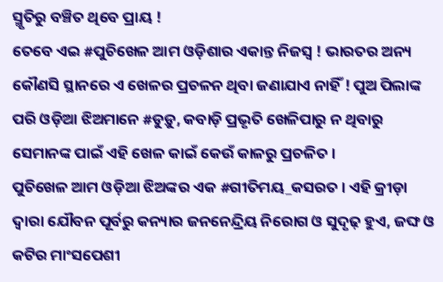ସ୍ମୃତିରୁ ବଞ୍ଚିତ ଥିବେ ପ୍ରାୟ !
ତେବେ ଏଇ #ପୁଚିଖେଳ ଆମ ଓଡ଼ିଶାର ଏକାନ୍ତ ନିଜସ୍ଵ ! ଭାରତର ଅନ୍ୟ କୌଣସି ସ୍ଥାନରେ ଏ ଖେଳର ପ୍ରଚଳନ ଥିବା ଜଣାଯାଏ ନାହିଁ ! ପୁଅ ପିଲାଙ୍କ ପରି ଓଡ଼ିଆ ଝିଅମାନେ #ଡୁଡ଼ୁ, କବାଡ଼ି ପ୍ରଭୃତି ଖେଳିପାରୁ ନ ଥିବାରୁ ସେମାନଙ୍କ ପାଇଁ ଏହି ଖେଳ କାଇଁ କେଉଁ କାଳରୁ ପ୍ରଚଳିତ ।
ପୁଚିଖେଳ ଆମ ଓଡ଼ିଆ ଝିଅଙ୍କର ଏକ #ଗୀତିମୟ_କସରତ । ଏହି କ୍ରୀଡ଼ା ଦ୍ଵାରା ଯୌବନ ପୂର୍ବରୁ କନ୍ୟାର ଜନନେନ୍ଦ୍ରିୟ ନିରୋଗ ଓ ସୁଦୃଢ଼ ହୁଏ, ଜଙ୍ଘ ଓ କଟିର ମାଂସପେଶୀ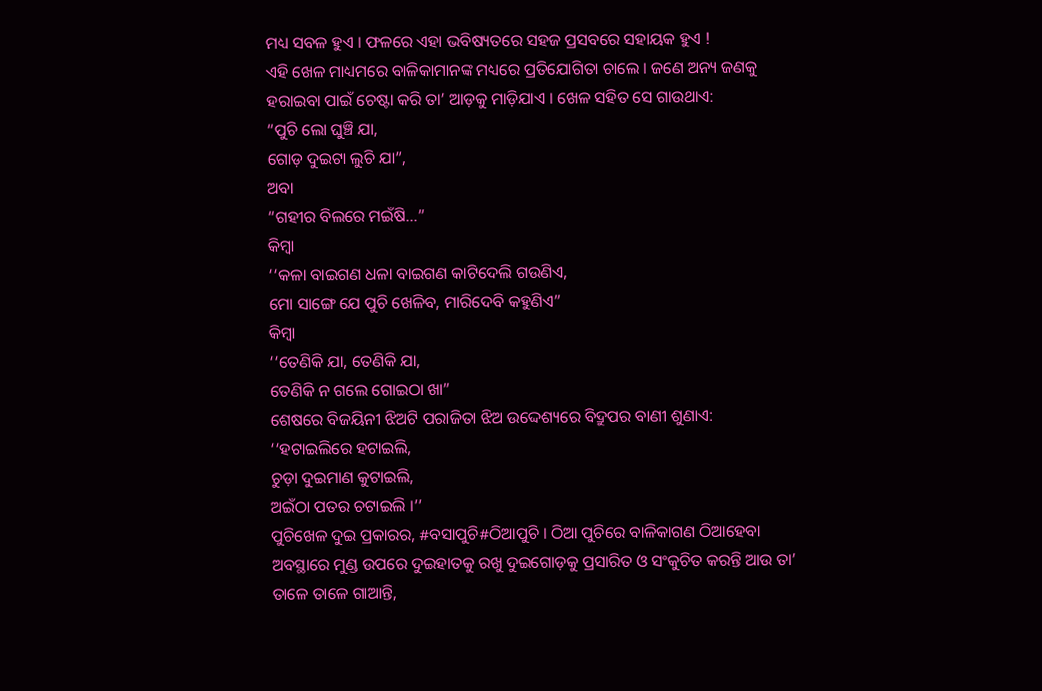ମଧ୍ୟ ସବଳ ହୁଏ । ଫଳରେ ଏହା ଭବିଷ୍ୟତରେ ସହଜ ପ୍ରସବରେ ସହାୟକ ହୁଏ !
ଏହି ଖେଳ ମାଧ୍ୟମରେ ବାଳିକାମାନଙ୍କ ମଧ୍ୟରେ ପ୍ରତିଯୋଗିତା ଚାଲେ । ଜଣେ ଅନ୍ୟ ଜଣକୁ ହରାଇବା ପାଇଁ ଚେଷ୍ଟା କରି ତା’ ଆଡ଼କୁ ମାଡ଼ିଯାଏ । ଖେଳ ସହିତ ସେ ଗାଉଥାଏ:
“ପୁଚି ଲୋ ଘୁଞ୍ଚି ଯା,
ଗୋଡ଼ ଦୁଇଟା ଲୁଚି ଯା”,
ଅବା
“ଗହୀର ବିଲରେ ମଇଁଷି…”
କିମ୍ବା
‘‘କଳା ବାଇଗଣ ଧଳା ବାଇଗଣ କାଟିଦେଲି ଗଉଣିଏ,
ମୋ ସାଙ୍ଗେ ଯେ ପୁଚି ଖେଳିବ, ମାରିଦେବି କହୁଣିଏ”
କିମ୍ବା
‘‘ତେଣିକି ଯା, ତେଣିକି ଯା,
ତେଣିକି ନ ଗଲେ ଗୋଇଠା ଖା”
ଶେଷରେ ବିଜୟିନୀ ଝିଅଟି ପରାଜିତା ଝିଅ ଉଦ୍ଦେଶ୍ୟରେ ବିଦ୍ରୁପର ବାଣୀ ଶୁଣାଏ:
‘‘ହଟାଇଲିରେ ହଟାଇଲି,
ଚୁଡ଼ା ଦୁଇମାଣ କୁଟାଇଲି,
ଅଇଁଠା ପତର ଚଟାଇଲି ।’’
ପୁଚିଖେଳ ଦୁଇ ପ୍ରକାରର, #ବସାପୁଚି#ଠିଆପୁଚି । ଠିଆ ପୁଚିରେ ବାଳିକାଗଣ ଠିଆହେବା ଅବସ୍ଥାରେ ମୁଣ୍ଡ ଉପରେ ଦୁଇହାତକୁ ରଖୁ ଦୁଇଗୋଡ଼କୁ ପ୍ରସାରିତ ଓ ସଂକୁଚିତ କରନ୍ତି ଆଉ ତା’ ତାଳେ ତାଳେ ଗାଆନ୍ତି,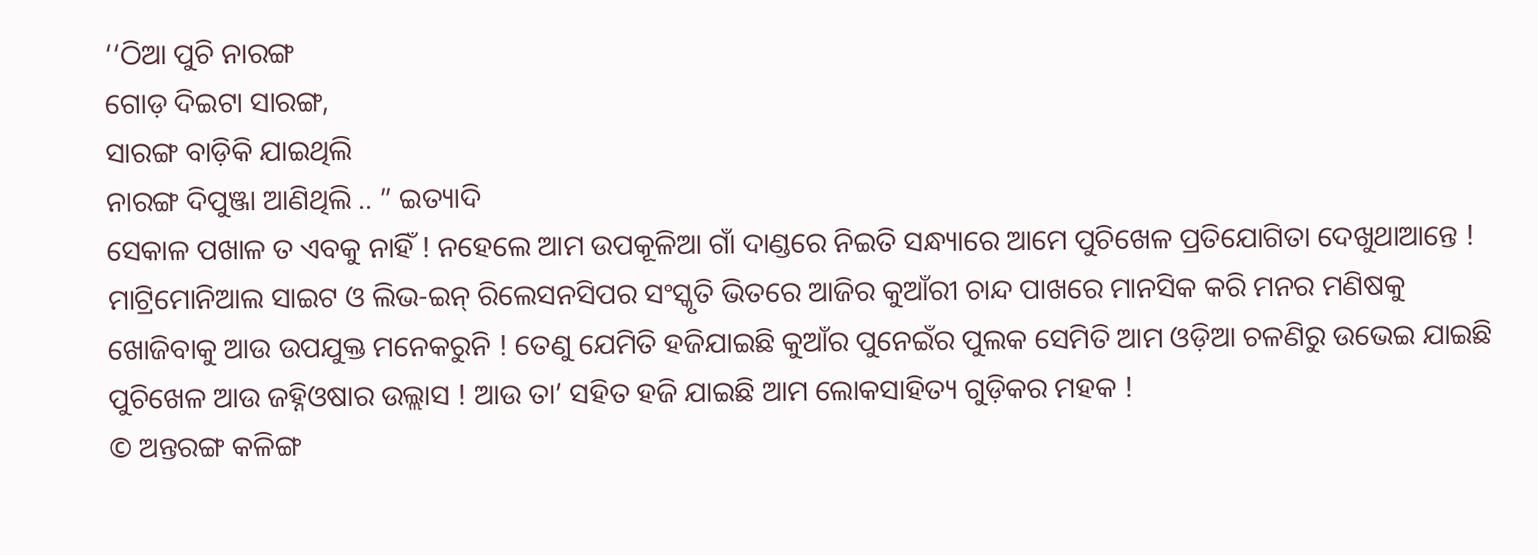‘‘ଠିଆ ପୁଚି ନାରଙ୍ଗ
ଗୋଡ଼ ଦିଇଟା ସାରଙ୍ଗ,
ସାରଙ୍ଗ ବାଡ଼ିକି ଯାଇଥିଲି
ନାରଙ୍ଗ ଦିପୁଞ୍ଜା ଆଣିଥିଲି .. ” ଇତ୍ୟାଦି
ସେକାଳ ପଖାଳ ତ ଏବକୁ ନାହିଁ ! ନହେଲେ ଆମ ଉପକୂଳିଆ ଗାଁ ଦାଣ୍ଡରେ ନିଇତି ସନ୍ଧ୍ୟାରେ ଆମେ ପୁଚିଖେଳ ପ୍ରତିଯୋଗିତା ଦେଖୁଥାଆନ୍ତେ ! ମାଟ୍ରିମୋନିଆଲ ସାଇଟ ଓ ଲିଭ-ଇନ୍ ରିଲେସନସିପର ସଂସ୍କୃତି ଭିତରେ ଆଜିର କୁଆଁରୀ ଚାନ୍ଦ ପାଖରେ ମାନସିକ କରି ମନର ମଣିଷକୁ ଖୋଜିବାକୁ ଆଉ ଉପଯୁକ୍ତ ମନେକରୁନି ! ତେଣୁ ଯେମିତି ହଜିଯାଇଛି କୁଆଁର ପୁନେଇଁର ପୁଲକ ସେମିତି ଆମ ଓଡ଼ିଆ ଚଳଣିରୁ ଉଭେଇ ଯାଇଛି ପୁଚିଖେଳ ଆଉ ଜହ୍ନିଓଷାର ଉଲ୍ଲାସ ! ଆଉ ତା’ ସହିତ ହଜି ଯାଇଛି ଆମ ଲୋକସାହିତ୍ୟ ଗୁଡ଼ିକର ମହକ !
© ଅନ୍ତରଙ୍ଗ କଳିଙ୍ଗ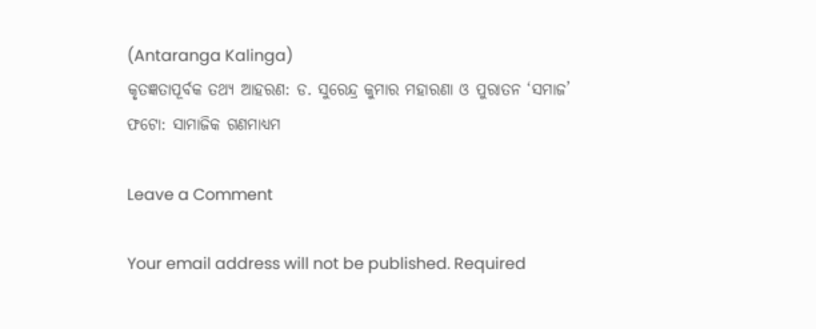(Antaranga Kalinga)
କୃତଜ୍ଞତାପୂର୍ବକ ତଥ୍ୟ ଆହରଣ: ଡ. ସୁରେନ୍ଦ୍ର କୁମାର ମହାରଣା ଓ ପୁରାତନ ‘ସମାଜ’
ଫଟୋ: ସାମାଜିକ ଗଣମାଧ୍ୟମ

Leave a Comment

Your email address will not be published. Required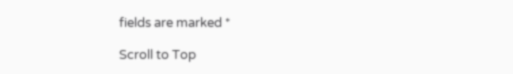fields are marked *

Scroll to Top